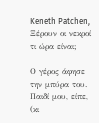Keneth Patchen, Ξέρουν οι νεκροί τι ώρα είναι;

Ο γέρος άφησε την μπύρα του.
Παιδί μου, είπε,
(κι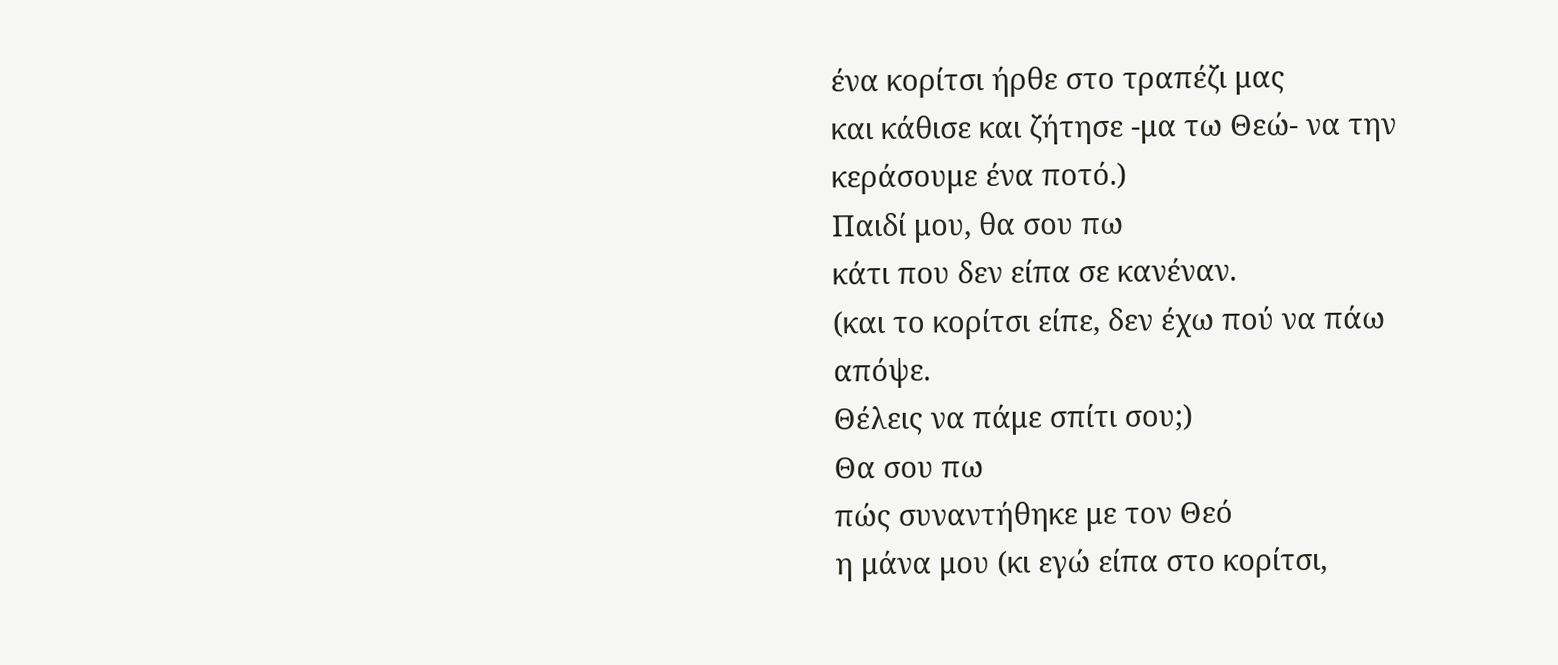ένα κορίτσι ήρθε στο τραπέζι μας
και κάθισε και ζήτησε -μα τω Θεώ- να την κεράσουμε ένα ποτό.)
Παιδί μου, θα σου πω
κάτι που δεν είπα σε κανέναν.
(και το κορίτσι είπε, δεν έχω πού να πάω απόψε.
Θέλεις να πάμε σπίτι σου;)
Θα σου πω
πώς συναντήθηκε με τον Θεό
η μάνα μου (κι εγώ είπα στο κορίτσι,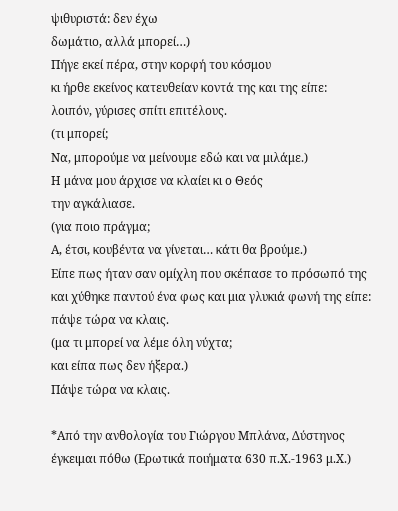ψιθυριστά: δεν έχω
δωμάτιο, αλλά μπορεί…)
Πήγε εκεί πέρα, στην κορφή του κόσμου
κι ήρθε εκείνος κατευθείαν κοντά της και της είπε:
λοιπόν, γύρισες σπίτι επιτέλους.
(τι μπορεί;
Να, μπορούμε να μείνουμε εδώ και να μιλάμε.)
Η μάνα μου άρχισε να κλαίει κι ο Θεός
την αγκάλιασε.
(για ποιο πράγμα;
Α, έτσι, κουβέντα να γίνεται… κάτι θα βρούμε.)
Είπε πως ήταν σαν ομίχλη που σκέπασε το πρόσωπό της
και χύθηκε παντού ένα φως και μια γλυκιά φωνή της είπε:
πάψε τώρα να κλαις.
(μα τι μπορεί να λέμε όλη νύχτα;
και είπα πως δεν ήξερα.)
Πάψε τώρα να κλαις.

*Από την ανθολογία του Γιώργου Μπλάνα, Δύστηνος έγκειμαι πόθω (Ερωτικά ποιήματα 630 π.Χ.-1963 μ.Χ.)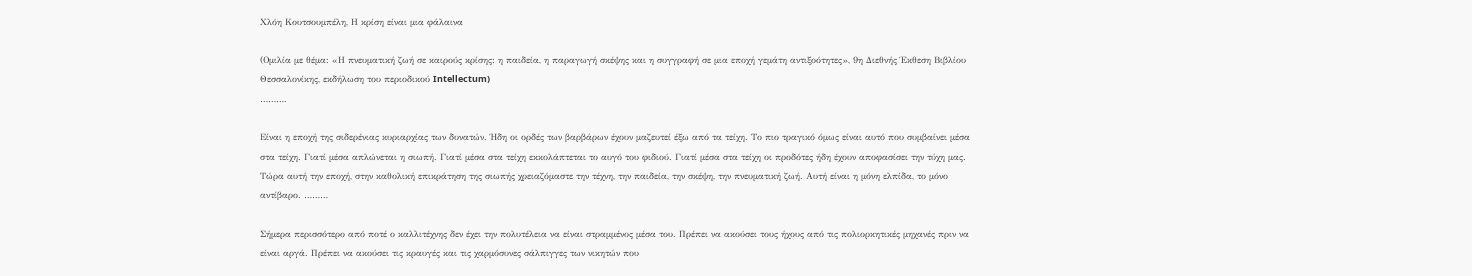Χλόη Κουτσουμπέλη, Η κρίση είναι μια φάλαινα

(Ομιλία με θέμα: «Η πνευματική ζωή σε καιρούς κρίσης: η παιδεία, η παραγωγή σκέψης και η συγγραφή σε μια εποχή γεμάτη αντιξοότητες», 9η Διεθνής Έκθεση Βιβλίου Θεσσαλονίκης, εκδήλωση του περιοδικού Intellectum)
……….

Είναι η εποχή της σιδερένιας κυριαρχίας των δυνατών. Ήδη οι ορδές των βαρβάρων έχουν μαζευτεί έξω από τα τείχη. Το πιο τραγικό όμως είναι αυτό που συμβαίνει μέσα στα τείχη. Γιατί μέσα απλώνεται η σιωπή. Γιατί μέσα στα τείχη εκκολάπτεται το αυγό του φιδιού. Γιατί μέσα στα τείχη οι προδότες ήδη έχουν αποφασίσει την τύχη μας. Τώρα αυτή την εποχή, στην καθολική επικράτηση της σιωπής χρειαζόμαστε την τέχνη, την παιδεία, την σκέψη, την πνευματική ζωή. Αυτή είναι η μόνη ελπίδα, το μόνο αντίβαρο. ………

Σήμερα περισσότερο από ποτέ ο καλλιτέχνης δεν έχει την πολυτέλεια να είναι στραμμένος μέσα του. Πρέπει να ακούσει τους ήχους από τις πολιορκητικές μηχανές πριν να είναι αργά. Πρέπει να ακούσει τις κραυγές και τις χαρμόσυνες σάλπιγγες των νικητών που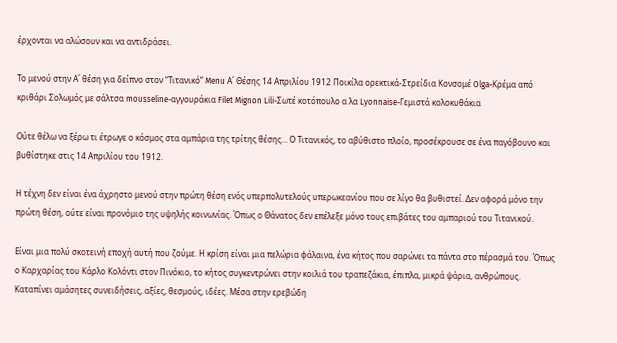έρχονται να αλώσουν και να αντιδράσει.

Το μενού στην Α΄ θέση για δείπνο στον “Τιτανικό” Menu Α΄ Θέσης 14 Απριλίου 1912 Ποικίλα ορεκτικά-Στρείδια Κονσομέ Olga-Κρέμα από κριθάρι Σολωμός με σάλτσα mousseline-αγγουράκια Filet Mignon Lili-Σωτέ κοτόπουλο α λα Lyonnaise-Γεμιστά κολοκυθάκια

Ούτε θέλω να ξέρω τι έτρωγε ο κόσμος στα αμπάρια της τρίτης θέσης… Ο Τιτανικός, το αβύθιστο πλοίο, προσέκρουσε σε ένα παγόβουνο και βυθίστηκε στις 14 Απριλίου του 1912.

Η τέχνη δεν είναι ένα άχρηστο μενού στην πρώτη θέση ενός υπερπολυτελούς υπερωκεανίου που σε λίγο θα βυθιστεί. Δεν αφορά μόνο την πρώτη θέση, ούτε είναι προνόμιο της υψηλής κοινωνίας. Όπως ο Θάνατος δεν επέλεξε μόνο τους επιβάτες του αμπαριού του Τιτανικού.

Είναι μια πολύ σκοτεινή εποχή αυτή που ζούμε. Η κρίση είναι μια πελώρια φάλαινα, ένα κήτος που σαρώνει τα πάντα στο πέρασμά του. Όπως ο Καρχαρίας του Κάρλο Κολόντι στον Πινόκιο, το κήτος συγκεντρώνει στην κοιλιά του τραπεζάκια, έπιπλα, μικρά ψάρια, ανθρώπους. Καταπίνει αμάσητες συνειδήσεις, αξίες, θεσμούς, ιδέες. Μέσα στην ερεβώδη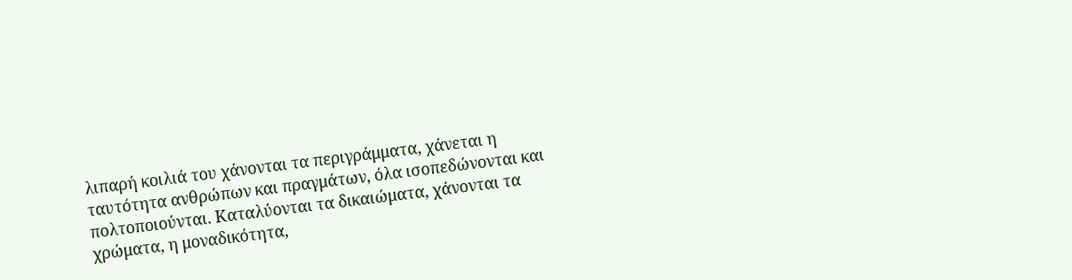λιπαρή κοιλιά του χάνονται τα περιγράμματα, χάνεται η ταυτότητα ανθρώπων και πραγμάτων, όλα ισοπεδώνονται και πολτοποιούνται. Καταλύονται τα δικαιώματα, χάνονται τα χρώματα, η μοναδικότητα,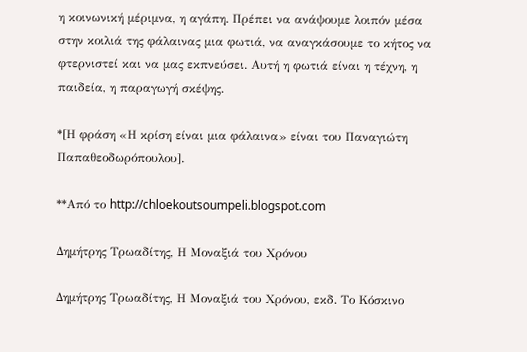η κοινωνική μέριμνα, η αγάπη. Πρέπει να ανάψουμε λοιπόν μέσα στην κοιλιά της φάλαινας μια φωτιά, να αναγκάσουμε το κήτος να φτερνιστεί και να μας εκπνεύσει. Αυτή η φωτιά είναι η τέχνη, η παιδεία, η παραγωγή σκέψης.

*[Η φράση «Η κρίση είναι μια φάλαινα» είναι του Παναγιώτη Παπαθεοδωρόπουλου].

**Από το http://chloekoutsoumpeli.blogspot.com

Δημήτρης Τρωαδίτης, Η Μοναξιά του Χρόνου

Δημήτρης Τρωαδίτης, Η Μοναξιά του Χρόνου, εκδ. Το Κόσκινο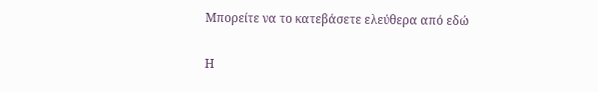Μπορείτε να το κατεβάσετε ελεύθερα από εδώ

Η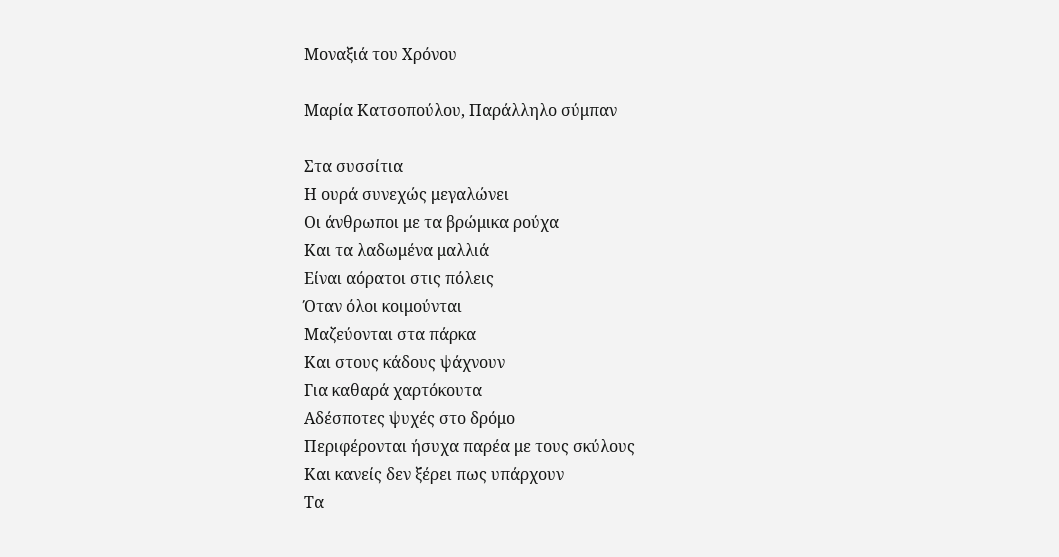Μοναξιά του Χρόνου

Μαρία Κατσοπούλου, Παράλληλο σύμπαν

Στα συσσίτια
Η ουρά συνεχώς μεγαλώνει
Οι άνθρωποι με τα βρώμικα ρούχα
Και τα λαδωμένα μαλλιά
Είναι αόρατοι στις πόλεις
Όταν όλοι κοιμούνται
Μαζεύονται στα πάρκα
Και στους κάδους ψάχνουν
Για καθαρά χαρτόκουτα
Αδέσποτες ψυχές στο δρόμο
Περιφέρονται ήσυχα παρέα με τους σκύλους
Και κανείς δεν ξέρει πως υπάρχουν
Τα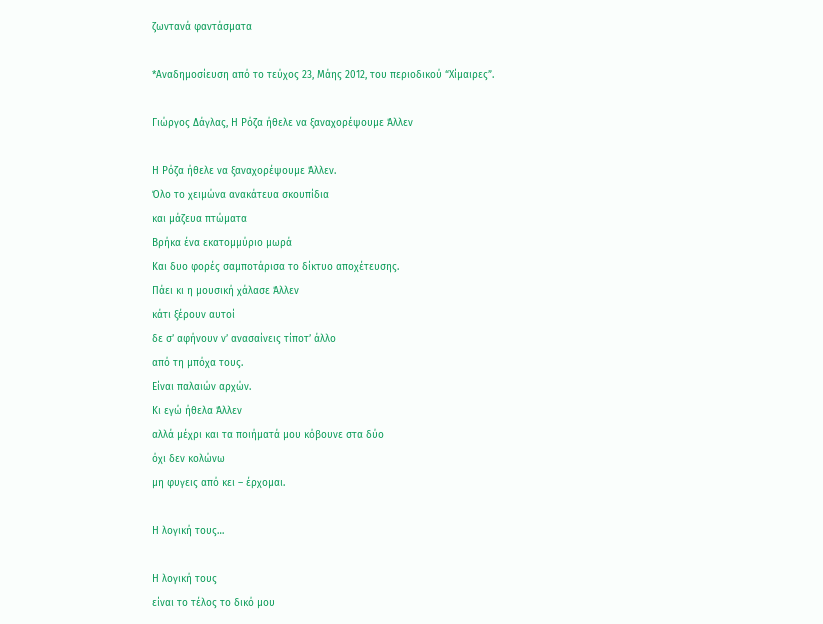ζωντανά φαντάσματα

*Αναδημοσίευση από το τεύχος 23, Μάης 2012, του περιοδικού “Χίμαιρες”.

Γιώργος Δάγλας, Η Ρόζα ήθελε να ξαναχορέψουμε Άλλεν

Η Ρόζα ήθελε να ξαναχορέψουμε Άλλεν.
Όλο το χειμώνα ανακάτευα σκουπίδια
και μάζευα πτώματα
Βρήκα ένα εκατομμύριο μωρά
Και δυο φορές σαμποτάρισα το δίκτυο αποχέτευσης.
Πάει κι η μουσική χάλασε Άλλεν
κάτι ξέρουν αυτοί
δε σ’ αφήνουν ν’ ανασαίνεις τίποτ’ άλλο
από τη μπόχα τους.
Είναι παλαιών αρχών.
Κι εγώ ήθελα Άλλεν
αλλά μέχρι και τα ποιήματά μου κόβουνε στα δύο
όχι δεν κολώνω
μη φυγεις από κει – έρχομαι.

Η λογική τους…

Η λογική τους
είναι το τέλος το δικό μου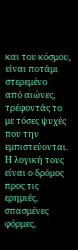και του κόσμου,
είναι ποτάμι στερεμένο
από αιώνες,
τρέφοντάς το
με τόσες ψυχές
που την εμπιστεύονται.
Η λογική τους είναι ο δρόμος
προς τις ερημιές,
σπασμένες φόρμες,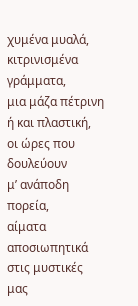χυμένα μυαλά,
κιτρινισμένα γράμματα,
μια μάζα πέτρινη
ή και πλαστική,
οι ώρες που δουλεύουν
μ’ ανάποδη πορεία,
αίματα αποσιωπητικά
στις μυστικές μας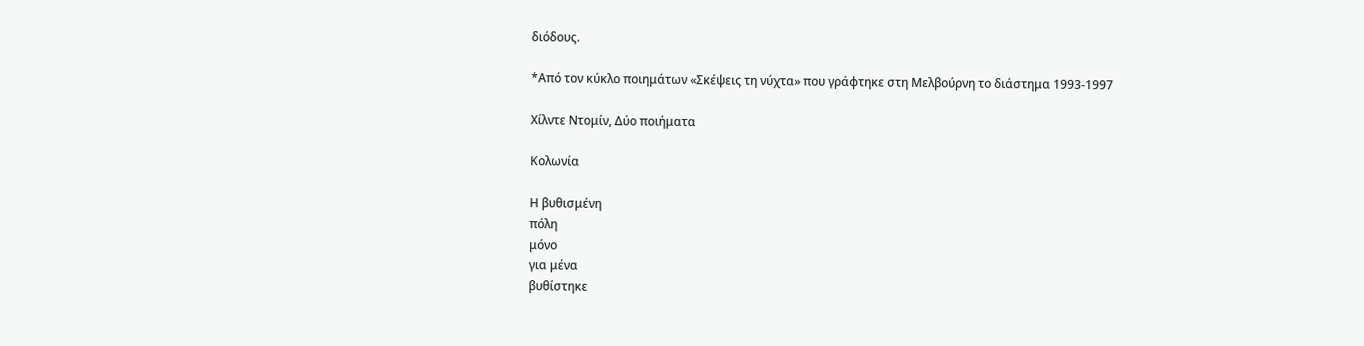διόδους.

*Από τον κύκλο ποιημάτων «Σκέψεις τη νύχτα» που γράφτηκε στη Μελβούρνη το διάστημα 1993-1997

Χίλντε Ντομίν, Δύο ποιήματα

Κολωνία

Η βυθισμένη
πόλη
μόνο
για μένα
βυθίστηκε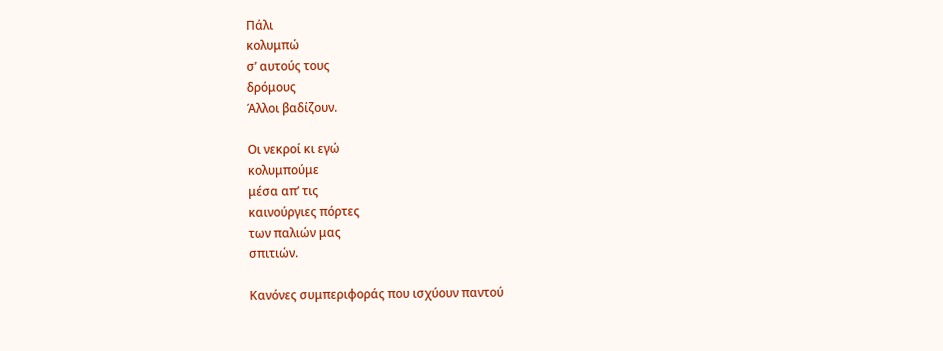Πάλι
κολυμπώ
σ’ αυτούς τους
δρόμους
Άλλοι βαδίζουν.

Οι νεκροί κι εγώ
κολυμπούμε
μέσα απ’ τις
καινούργιες πόρτες
των παλιών μας
σπιτιών.

Κανόνες συμπεριφοράς που ισχύουν παντού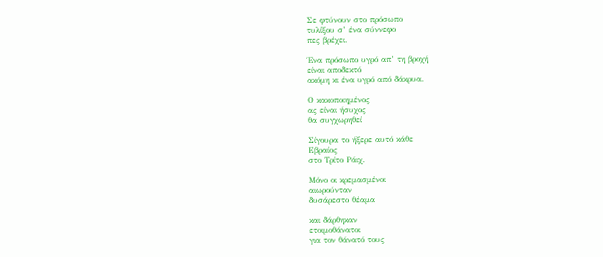Σε φτύνουν στο πρόσωπο
τυλίξου σ’ ένα σύννεφο
πες βρέχει.

Ένα πρόσωπο υγρό απ’ τη βροχή
είναι αποδεκτό
ακόμη κι ένα υγρό από δάκρυα.

Ο κακοποιημένος
ας είναι ήσυχος
θα συγχωρηθεί

Σίγουρα το ήξερε αυτό κάθε
Εβραίος
στο Τρίτο Ράιχ.

Μόνο οι κρεμασμένοι
αιωρούνταν
δυσάρεστο θέαμα

και δάρθηκαν
ετοιμοθάνατοι
για τον θάνατό τους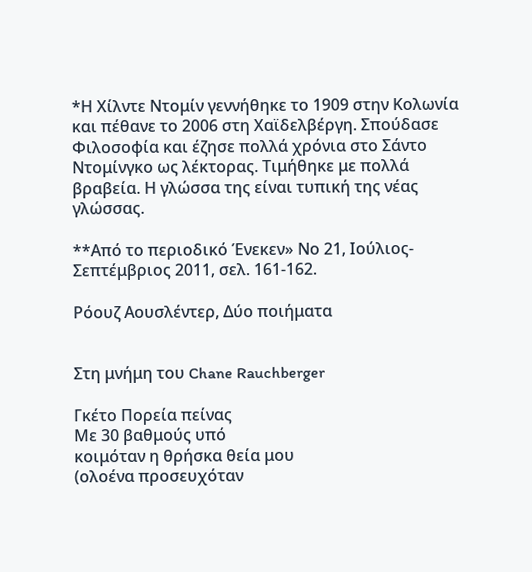*Η Χίλντε Ντομίν γεννήθηκε το 1909 στην Κολωνία και πέθανε το 2006 στη Χαϊδελβέργη. Σπούδασε Φιλοσοφία και έζησε πολλά χρόνια στο Σάντο Ντομίνγκο ως λέκτορας. Τιμήθηκε με πολλά βραβεία. Η γλώσσα της είναι τυπική της νέας γλώσσας.

**Από το περιοδικό Ένεκεν» Νο 21, Ιούλιος-Σεπτέμβριος 2011, σελ. 161-162.

Ρόουζ Αουσλέντερ, Δύο ποιήματα


Στη μνήμη του Chane Rauchberger

Γκέτο Πορεία πείνας
Με 30 βαθμούς υπό
κοιμόταν η θρήσκα θεία μου
(ολοένα προσευχόταν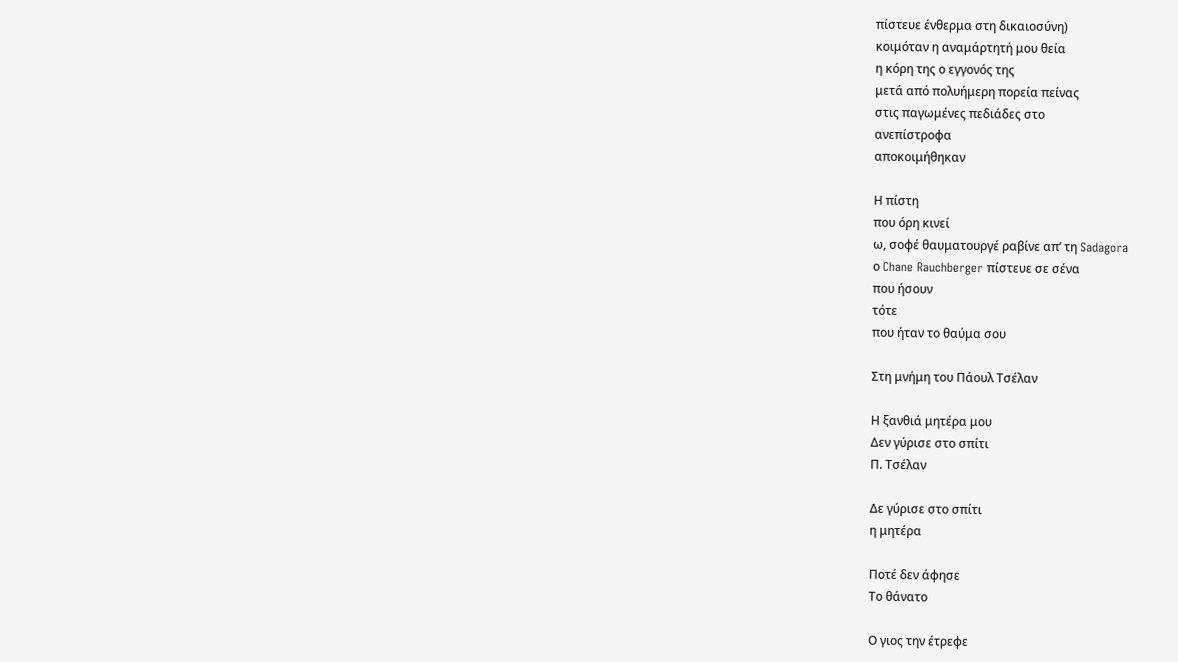πίστευε ένθερμα στη δικαιοσύνη)
κοιμόταν η αναμάρτητή μου θεία
η κόρη της ο εγγονός της
μετά από πολυήμερη πορεία πείνας
στις παγωμένες πεδιάδες στο
ανεπίστροφα
αποκοιμήθηκαν

Η πίστη
που όρη κινεί
ω, σοφέ θαυματουργέ ραβίνε απ’ τη Sadagora
ο Chane Rauchberger πίστευε σε σένα
που ήσουν
τότε
που ήταν το θαύμα σου

Στη μνήμη του Πάουλ Τσέλαν

Η ξανθιά μητέρα μου
Δεν γύρισε στο σπίτι
Π. Τσέλαν

Δε γύρισε στο σπίτι
η μητέρα

Ποτέ δεν άφησε
Το θάνατο

Ο γιος την έτρεφε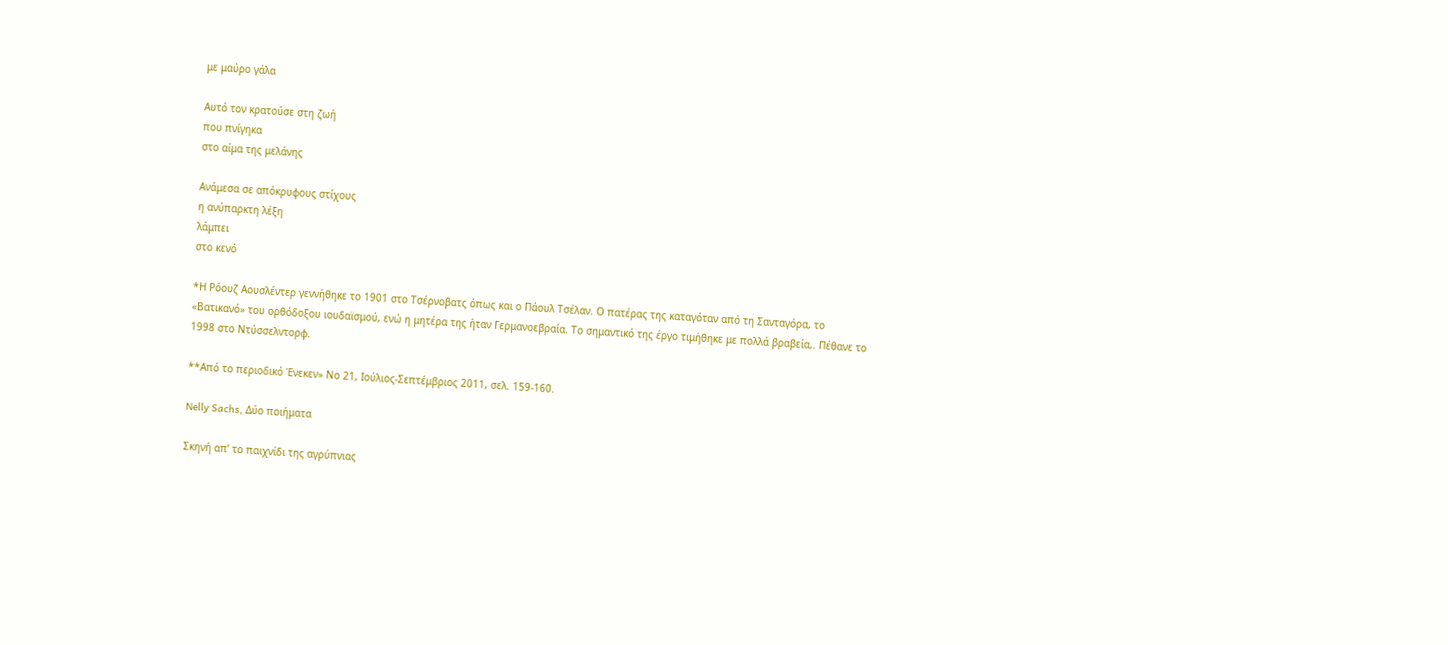με μαύρο γάλα

Αυτό τον κρατούσε στη ζωή
που πνίγηκα
στο αίμα της μελάνης

Ανάμεσα σε απόκρυφους στίχους
η ανύπαρκτη λέξη
λάμπει
στο κενό

*Η Ρόουζ Αουσλέντερ γεννήθηκε το 1901 στο Τσέρνοβατς όπως και ο Πάουλ Τσέλαν. Ο πατέρας της καταγόταν από τη Σανταγόρα, το «Βατικανό» του ορθόδοξου ιουδαϊσμού, ενώ η μητέρα της ήταν Γερμανοεβραία. Το σημαντικό της έργο τιμήθηκε με πολλά βραβεία,. Πέθανε το 1998 στο Ντύσσελντορφ.

**Από το περιοδικό Ένεκεν» Νο 21, Ιούλιος-Σεπτέμβριος 2011, σελ. 159-160.

Nelly Sachs, Δύο ποιήματα

Σκηνή απ’ το παιχνίδι της αγρύπνιας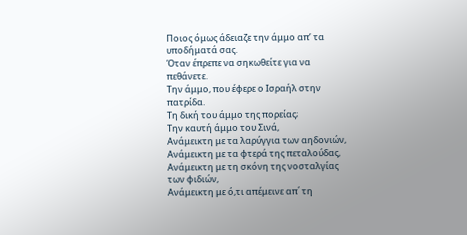Ποιος όμως άδειαζε την άμμο απ’ τα υποδήματά σας.
Όταν έπρεπε να σηκωθείτε για να πεθάνετε.
Την άμμο, που έφερε ο Ισραήλ στην πατρίδα.
Τη δική του άμμο της πορείας;
Την καυτή άμμο του Σινά,
Ανάμεικτη με τα λαρύγγια των αηδονιών,
Ανάμεικτη με τα φτερά της πεταλούδας,
Ανάμεικτη με τη σκόνη της νοσταλγίας των φιδιών,
Ανάμεικτη με ό,τι απέμεινε απ΄ τη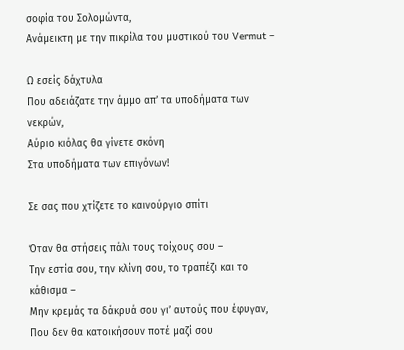σοφία του Σολομώντα,
Ανάμεικτη με την πικρίλα του μυστικού του Vermut –

Ω εσείς δάχτυλα
Που αδειάζατε την άμμο απ’ τα υποδήματα των νεκρών,
Αύριο κιόλας θα γίνετε σκόνη
Στα υποδήματα των επιγόνων!

Σε σας που χτίζετε το καινούργιο σπίτι

Όταν θα στήσεις πάλι τους τοίχους σου –
Την εστία σου, την κλίνη σου, το τραπέζι και το κάθισμα –
Μην κρεμάς τα δάκρυά σου γι’ αυτούς που έφυγαν,
Που δεν θα κατοικήσουν ποτέ μαζί σου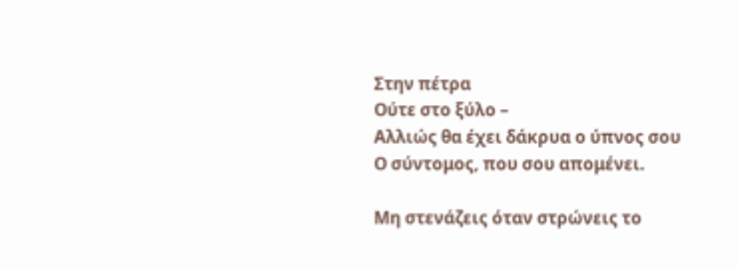Στην πέτρα
Ούτε στο ξύλο –
Αλλιώς θα έχει δάκρυα ο ύπνος σου
Ο σύντομος, που σου απομένει.

Μη στενάζεις όταν στρώνεις το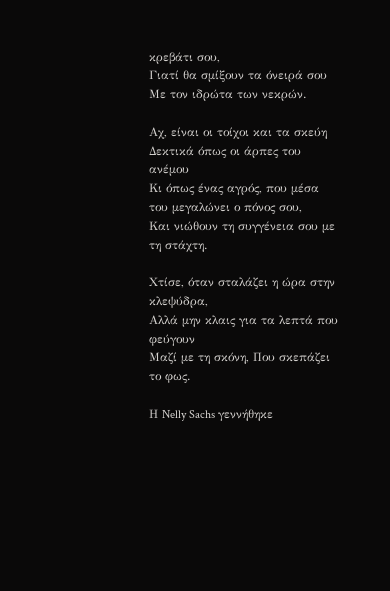κρεβάτι σου,
Γιατί θα σμίξουν τα όνειρά σου
Με τον ιδρώτα των νεκρών.

Αχ, είναι οι τοίχοι και τα σκεύη
Δεκτικά όπως οι άρπες του ανέμου
Κι όπως ένας αγρός, που μέσα του μεγαλώνει ο πόνος σου,
Και νιώθουν τη συγγένεια σου με τη στάχτη.

Χτίσε, όταν σταλάζει η ώρα στην κλεψύδρα,
Αλλά μην κλαις για τα λεπτά που φεύγουν
Μαζί με τη σκόνη, Που σκεπάζει το φως.

Η Nelly Sachs γεννήθηκε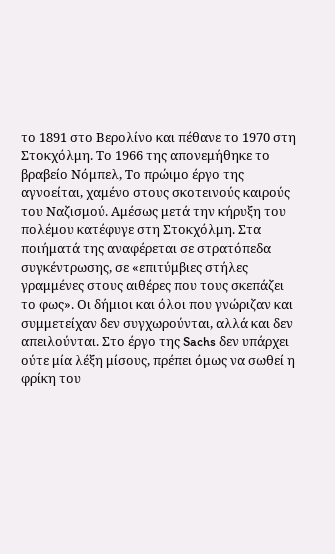το 1891 στο Βερολίνο και πέθανε το 1970 στη Στοκχόλμη. Το 1966 της απονεμήθηκε το βραβείο Νόμπελ, Το πρώιμο έργο της αγνοείται, χαμένο στους σκοτεινούς καιρούς του Ναζισμού. Αμέσως μετά την κήρυξη του πολέμου κατέφυγε στη Στοκχόλμη. Στα ποιήματά της αναφέρεται σε στρατόπεδα συγκέντρωσης, σε «επιτύμβιες στήλες γραμμένες στους αιθέρες που τους σκεπάζει το φως». Οι δήμιοι και όλοι που γνώριζαν και συμμετείχαν δεν συγχωρούνται, αλλά και δεν απειλούνται. Στο έργο της Sachs δεν υπάρχει ούτε μία λέξη μίσους, πρέπει όμως να σωθεί η φρίκη του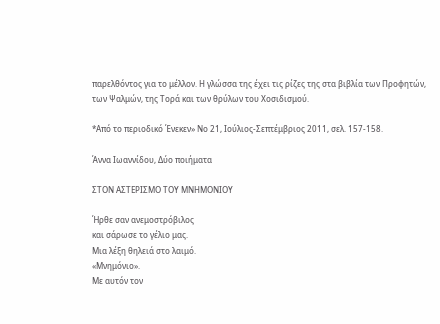παρελθόντος για το μέλλον. Η γλώσσα της έχει τις ρίζες της στα βιβλία των Προφητών, των Ψαλμών, της Τορά και των θρύλων του Χοσιδισμού.

*Από το περιοδικό Ένεκεν» Νο 21, Ιούλιος-Σεπτέμβριος 2011, σελ. 157-158.

Άννα Ιωαννίδου, Δύο ποιήματα

ΣΤΟΝ ΑΣΤΕΡΙΣΜΟ ΤΟΥ ΜΝΗΜΟΝΙΟΥ

Ήρθε σαν ανεμοστρόβιλος
και σάρωσε το γέλιο μας.
Μια λέξη θηλειά στο λαιμό.
«Μνημόνιο».
Με αυτόν τον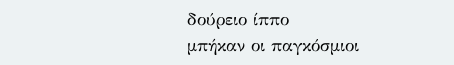δούρειο ίππο
μπήκαν οι παγκόσμιοι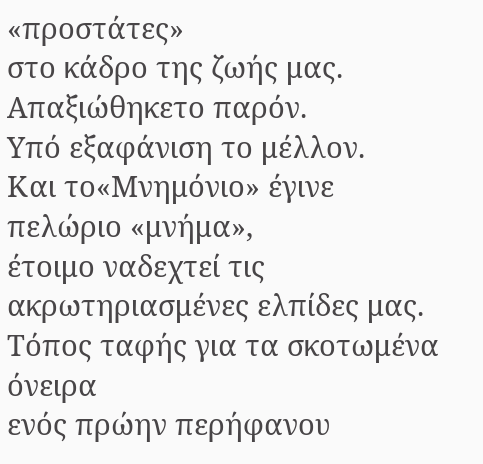«προστάτες»
στο κάδρο της ζωής μας.
Απαξιώθηκετο παρόν.
Υπό εξαφάνιση το μέλλον.
Και το«Μνημόνιο» έγινε πελώριο «μνήμα»,
έτοιμο ναδεχτεί τις ακρωτηριασμένες ελπίδες μας.
Τόπος ταφής για τα σκοτωμένα όνειρα
ενός πρώην περήφανου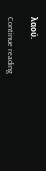λαού.

Continue reading